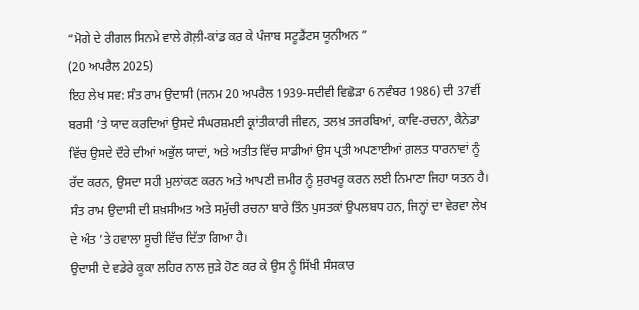“ਮੋਗੇ ਦੇ ਰੀਗਲ ਸਿਨਮੇ ਵਾਲੇ ਗੋਲ਼ੀ-ਕਾਂਡ ਕਰ ਕੇ ਪੰਜਾਬ ਸਟੂਡੈਂਟਸ ਯੂਨੀਅਨ ”
(20 ਅਪਰੈਲ 2025)
ਇਹ ਲੇਖ ਸਵ: ਸੰਤ ਰਾਮ ਉਦਾਸੀ (ਜਨਮ 20 ਅਪਰੈਲ 1939-ਸਦੀਵੀ ਵਿਛੋੜਾ 6 ਨਵੰਬਰ 1986) ਦੀ 37ਵੀਂ ਬਰਸੀ ’ਤੇ ਯਾਦ ਕਰਦਿਆਂ ਉਸਦੇ ਸੰਘਰਸ਼ਮਈ ਕ੍ਰਾਂਤੀਕਾਰੀ ਜੀਵਨ, ਤਲਖ਼ ਤਜਰਬਿਆਂ, ਕਾਵਿ-ਰਚਨਾ, ਕੈਨੇਡਾ ਵਿੱਚ ਉਸਦੇ ਦੌਰੇ ਦੀਆਂ ਅਭੁੱਲ ਯਾਦਾਂ, ਅਤੇ ਅਤੀਤ ਵਿੱਚ ਸਾਡੀਆਂ ਉਸ ਪ੍ਰਤੀ ਅਪਣਾਈਆਂ ਗ਼ਲਤ ਧਾਰਨਾਵਾਂ ਨੂੰ ਰੱਦ ਕਰਨ, ਉਸਦਾ ਸਹੀ ਮੁਲਾਂਕਣ ਕਰਨ ਅਤੇ ਆਪਣੀ ਜ਼ਮੀਰ ਨੂੰ ਸੁਰਖਰੂ ਕਰਨ ਲਈ ਨਿਮਾਣਾ ਜਿਹਾ ਯਤਨ ਹੈ। ਸੰਤ ਰਾਮ ਉਦਾਸੀ ਦੀ ਸ਼ਖ਼ਸੀਅਤ ਅਤੇ ਸਮੁੱਚੀ ਰਚਨਾ ਬਾਰੇ ਤਿੰਨ ਪੁਸਤਕਾਂ ਉਪਲਬਧ ਹਨ, ਜਿਨ੍ਹਾਂ ਦਾ ਵੇਰਵਾ ਲੇਖ ਦੇ ਅੰਤ ’ਤੇ ਹਵਾਲਾ ਸੂਚੀ ਵਿੱਚ ਦਿੱਤਾ ਗਿਆ ਹੈ।
ਉਦਾਸੀ ਦੇ ਵਡੇਰੇ ਕੂਕਾ ਲਹਿਰ ਨਾਲ ਜੁੜੇ ਹੋਣ ਕਰ ਕੇ ਉਸ ਨੂੰ ਸਿੱਖੀ ਸੰਸਕਾਰ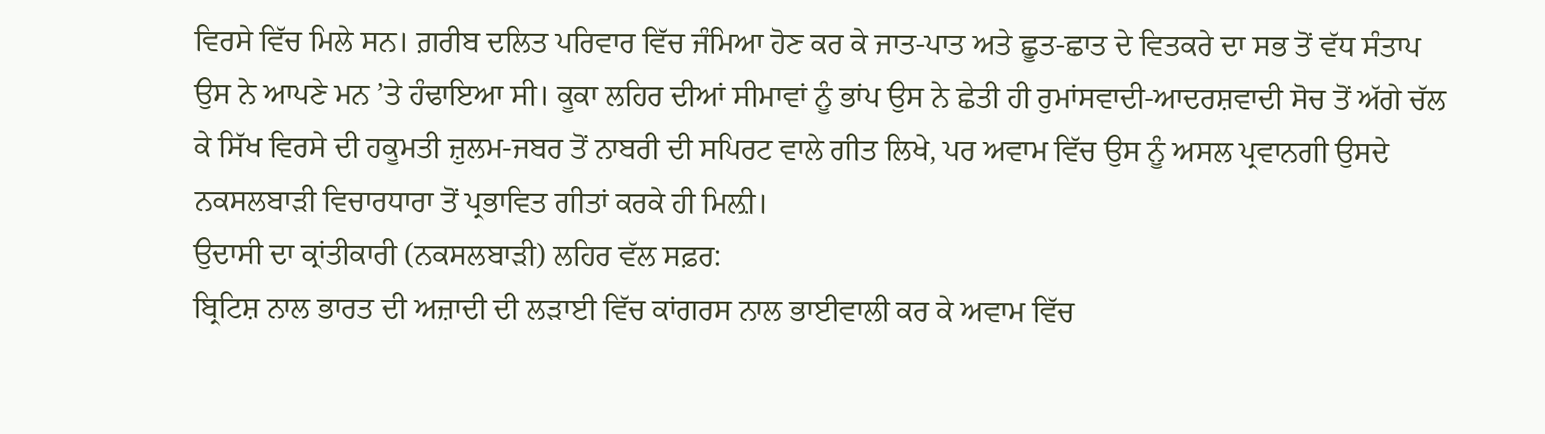ਵਿਰਸੇ ਵਿੱਚ ਮਿਲੇ ਸਨ। ਗ਼ਰੀਬ ਦਲਿਤ ਪਰਿਵਾਰ ਵਿੱਚ ਜੰਮਿਆ ਹੋਣ ਕਰ ਕੇ ਜਾਤ-ਪਾਤ ਅਤੇ ਛੂਤ-ਛਾਤ ਦੇ ਵਿਤਕਰੇ ਦਾ ਸਭ ਤੋਂ ਵੱਧ ਸੰਤਾਪ ਉਸ ਨੇ ਆਪਣੇ ਮਨ ’ਤੇ ਹੰਢਾਇਆ ਸੀ। ਕੂਕਾ ਲਹਿਰ ਦੀਆਂ ਸੀਮਾਵਾਂ ਨੂੰ ਭਾਂਪ ਉਸ ਨੇ ਛੇਤੀ ਹੀ ਰੁਮਾਂਸਵਾਦੀ-ਆਦਰਸ਼ਵਾਦੀ ਸੋਚ ਤੋਂ ਅੱਗੇ ਚੱਲ ਕੇ ਸਿੱਖ ਵਿਰਸੇ ਦੀ ਹਕੂਮਤੀ ਜ਼ੁਲਮ-ਜਬਰ ਤੋਂ ਨਾਬਰੀ ਦੀ ਸਪਿਰਟ ਵਾਲੇ ਗੀਤ ਲਿਖੇ, ਪਰ ਅਵਾਮ ਵਿੱਚ ਉਸ ਨੂੰ ਅਸਲ ਪ੍ਰਵਾਨਗੀ ਉਸਦੇ ਨਕਸਲਬਾੜੀ ਵਿਚਾਰਧਾਰਾ ਤੋਂ ਪ੍ਰਭਾਵਿਤ ਗੀਤਾਂ ਕਰਕੇ ਹੀ ਮਿਲ਼ੀ।
ਉਦਾਸੀ ਦਾ ਕ੍ਰਾਂਤੀਕਾਰੀ (ਨਕਸਲਬਾੜੀ) ਲਹਿਰ ਵੱਲ ਸਫ਼ਰ:
ਬ੍ਰਿਟਿਸ਼ ਨਾਲ ਭਾਰਤ ਦੀ ਅਜ਼ਾਦੀ ਦੀ ਲੜਾਈ ਵਿੱਚ ਕਾਂਗਰਸ ਨਾਲ ਭਾਈਵਾਲੀ ਕਰ ਕੇ ਅਵਾਮ ਵਿੱਚ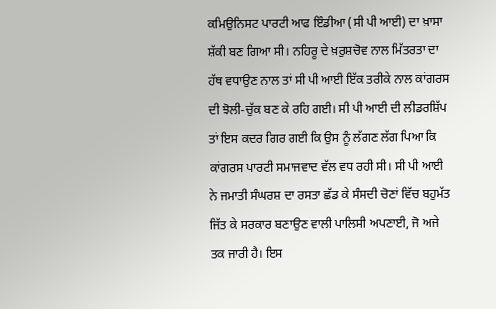ਕਮਿਉਨਿਸਟ ਪਾਰਟੀ ਆਫ ਇੰਡੀਆ (ਸੀ ਪੀ ਆਈ) ਦਾ ਖ਼ਾਸਾ ਸ਼ੱਕੀ ਬਣ ਗਿਆ ਸੀ। ਨਹਿਰੂ ਦੇ ਖ਼ਰੁਸ਼ਚੋਵ ਨਾਲ ਮਿੱਤਰਤਾ ਦਾ ਹੱਥ ਵਧਾਉਣ ਨਾਲ ਤਾਂ ਸੀ ਪੀ ਆਈ ਇੱਕ ਤਰੀਕੇ ਨਾਲ ਕਾਂਗਰਸ ਦੀ ਝੋਲੀ-ਚੁੱਕ ਬਣ ਕੇ ਰਹਿ ਗਈ। ਸੀ ਪੀ ਆਈ ਦੀ ਲੀਡਰਸ਼ਿੱਪ ਤਾਂ ਇਸ ਕਦਰ ਗਿਰ ਗਈ ਕਿ ਉਸ ਨੂੰ ਲੱਗਣ ਲੱਗ ਪਿਆ ਕਿ ਕਾਂਗਰਸ ਪਾਰਟੀ ਸਮਾਜਵਾਦ ਵੱਲ ਵਧ ਰਹੀ ਸੀ। ਸੀ ਪੀ ਆਈ ਨੇ ਜਮਾਤੀ ਸੰਘਰਸ਼ ਦਾ ਰਸਤਾ ਛੱਡ ਕੇ ਸੰਸਦੀ ਚੋਣਾਂ ਵਿੱਚ ਬਹੁਮੱਤ ਜਿੱਤ ਕੇ ਸਰਕਾਰ ਬਣਾਉਣ ਵਾਲੀ ਪਾਲਿਸੀ ਅਪਣਾਈ, ਜੋ ਅਜੇ ਤਕ ਜਾਰੀ ਹੈ। ਇਸ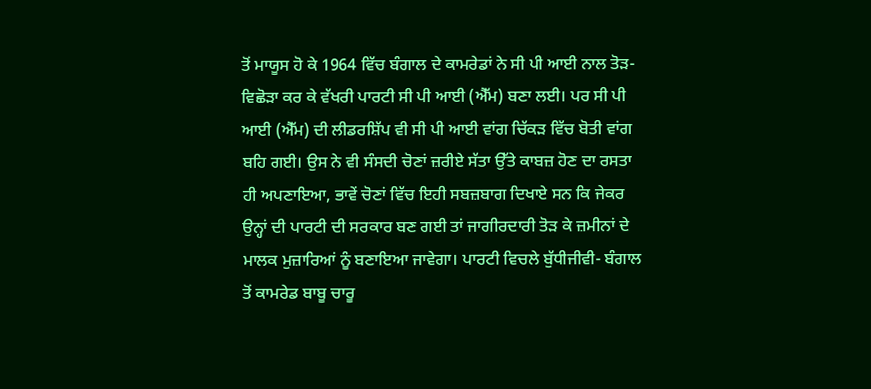ਤੋਂ ਮਾਯੂਸ ਹੋ ਕੇ 1964 ਵਿੱਚ ਬੰਗਾਲ ਦੇ ਕਾਮਰੇਡਾਂ ਨੇ ਸੀ ਪੀ ਆਈ ਨਾਲ ਤੋੜ-ਵਿਛੋੜਾ ਕਰ ਕੇ ਵੱਖਰੀ ਪਾਰਟੀ ਸੀ ਪੀ ਆਈ (ਐੱਮ) ਬਣਾ ਲਈ। ਪਰ ਸੀ ਪੀ ਆਈ (ਐੱਮ) ਦੀ ਲੀਡਰਸ਼ਿੱਪ ਵੀ ਸੀ ਪੀ ਆਈ ਵਾਂਗ ਚਿੱਕੜ ਵਿੱਚ ਬੋਤੀ ਵਾਂਗ ਬਹਿ ਗਈ। ਉਸ ਨੇ ਵੀ ਸੰਸਦੀ ਚੋਣਾਂ ਜ਼ਰੀਏ ਸੱਤਾ ਉੱਤੇ ਕਾਬਜ਼ ਹੋਣ ਦਾ ਰਸਤਾ ਹੀ ਅਪਣਾਇਆ, ਭਾਵੇਂ ਚੋਣਾਂ ਵਿੱਚ ਇਹੀ ਸਬਜ਼ਬਾਗ ਦਿਖਾਏ ਸਨ ਕਿ ਜੇਕਰ ਉਨ੍ਹਾਂ ਦੀ ਪਾਰਟੀ ਦੀ ਸਰਕਾਰ ਬਣ ਗਈ ਤਾਂ ਜਾਗੀਰਦਾਰੀ ਤੋੜ ਕੇ ਜ਼ਮੀਨਾਂ ਦੇ ਮਾਲਕ ਮੁਜ਼ਾਰਿਆਂ ਨੂੰ ਬਣਾਇਆ ਜਾਵੇਗਾ। ਪਾਰਟੀ ਵਿਚਲੇ ਬੁੱਧੀਜੀਵੀ- ਬੰਗਾਲ ਤੋਂ ਕਾਮਰੇਡ ਬਾਬੂ ਚਾਰੂ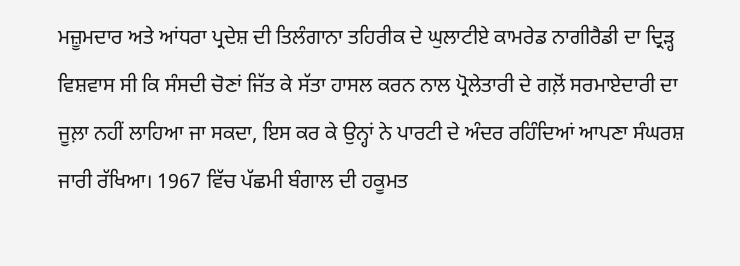ਮਜ਼ੂਮਦਾਰ ਅਤੇ ਆਂਧਰਾ ਪ੍ਰਦੇਸ਼ ਦੀ ਤਿਲੰਗਾਨਾ ਤਹਿਰੀਕ ਦੇ ਘੁਲਾਟੀਏ ਕਾਮਰੇਡ ਨਾਗੀਰੈਡੀ ਦਾ ਦ੍ਰਿੜ੍ਹ ਵਿਸ਼ਵਾਸ ਸੀ ਕਿ ਸੰਸਦੀ ਚੋਣਾਂ ਜਿੱਤ ਕੇ ਸੱਤਾ ਹਾਸਲ ਕਰਨ ਨਾਲ ਪ੍ਰੋਲੇਤਾਰੀ ਦੇ ਗਲ਼ੋਂ ਸਰਮਾਏਦਾਰੀ ਦਾ ਜੂਲ਼ਾ ਨਹੀਂ ਲਾਹਿਆ ਜਾ ਸਕਦਾ, ਇਸ ਕਰ ਕੇ ਉਨ੍ਹਾਂ ਨੇ ਪਾਰਟੀ ਦੇ ਅੰਦਰ ਰਹਿੰਦਿਆਂ ਆਪਣਾ ਸੰਘਰਸ਼ ਜਾਰੀ ਰੱਖਿਆ। 1967 ਵਿੱਚ ਪੱਛਮੀ ਬੰਗਾਲ ਦੀ ਹਕੂਮਤ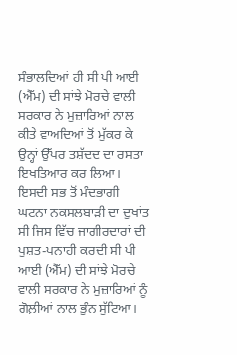ਸੰਭਾਲਦਿਆਂ ਹੀ ਸੀ ਪੀ ਆਈ (ਐੱਮ) ਦੀ ਸਾਂਝੇ ਮੋਰਚੇ ਵਾਲੀ ਸਰਕਾਰ ਨੇ ਮੁਜ਼ਾਰਿਆਂ ਨਾਲ ਕੀਤੇ ਵਾਅਦਿਆਂ ਤੋਂ ਮੁੱਕਰ ਕੇ ਉਨ੍ਹਾਂ ਉੱਪਰ ਤਸ਼ੱਦਦ ਦਾ ਰਸਤਾ ਇਖਤਿਆਰ ਕਰ ਲਿਆ। ਇਸਦੀ ਸਭ ਤੋਂ ਮੰਦਭਾਗੀ ਘਟਨਾ ਨਕਸਲਬਾੜੀ ਦਾ ਦੁਖਾਂਤ ਸੀ ਜਿਸ ਵਿੱਚ ਜਾਗੀਰਦਾਰਾਂ ਦੀ ਪੁਸ਼ਤ-ਪਨਾਹੀ ਕਰਦੀ ਸੀ ਪੀ ਆਈ (ਐੱਮ) ਦੀ ਸਾਂਝੇ ਮੋਰਚੇ ਵਾਲੀ ਸਰਕਾਰ ਨੇ ਮੁਜ਼ਾਰਿਆਂ ਨੂੰ ਗੋਲ਼ੀਆਂ ਨਾਲ ਭੁੰਨ ਸੁੱਟਿਆ।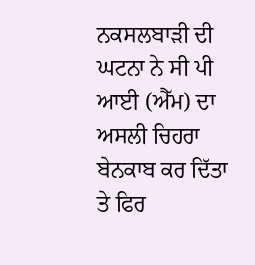ਨਕਸਲਬਾੜੀ ਦੀ ਘਟਨਾ ਨੇ ਸੀ ਪੀ ਆਈ (ਐੱਮ) ਦਾ ਅਸਲੀ ਚਿਹਰਾ ਬੇਨਕਾਬ ਕਰ ਦਿੱਤਾ ਤੇ ਫਿਰ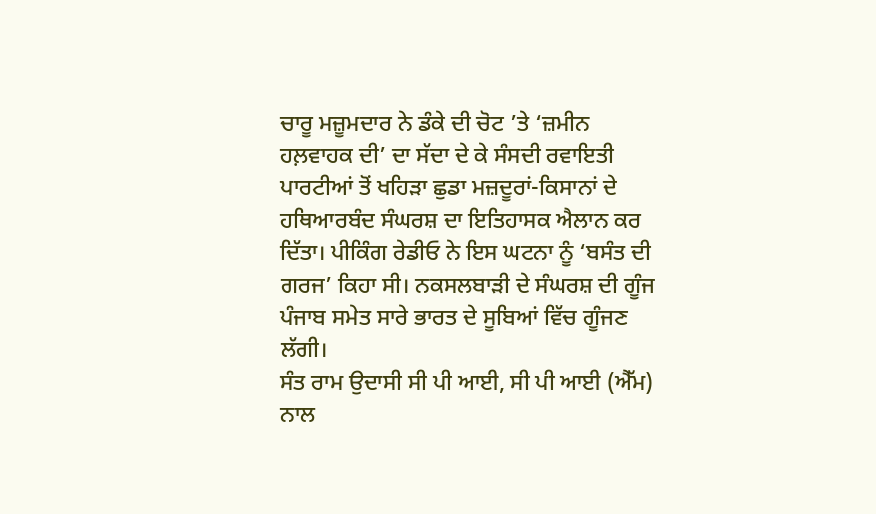ਚਾਰੂ ਮਜ਼ੂਮਦਾਰ ਨੇ ਡੰਕੇ ਦੀ ਚੋਟ ’ਤੇ ‘ਜ਼ਮੀਨ ਹਲ਼ਵਾਹਕ ਦੀ’ ਦਾ ਸੱਦਾ ਦੇ ਕੇ ਸੰਸਦੀ ਰਵਾਇਤੀ ਪਾਰਟੀਆਂ ਤੋਂ ਖਹਿੜਾ ਛੁਡਾ ਮਜ਼ਦੂਰਾਂ-ਕਿਸਾਨਾਂ ਦੇ ਹਥਿਆਰਬੰਦ ਸੰਘਰਸ਼ ਦਾ ਇਤਿਹਾਸਕ ਐਲਾਨ ਕਰ ਦਿੱਤਾ। ਪੀਕਿੰਗ ਰੇਡੀਓ ਨੇ ਇਸ ਘਟਨਾ ਨੂੰ ‘ਬਸੰਤ ਦੀ ਗਰਜ’ ਕਿਹਾ ਸੀ। ਨਕਸਲਬਾੜੀ ਦੇ ਸੰਘਰਸ਼ ਦੀ ਗੂੰਜ ਪੰਜਾਬ ਸਮੇਤ ਸਾਰੇ ਭਾਰਤ ਦੇ ਸੂਬਿਆਂ ਵਿੱਚ ਗੂੰਜਣ ਲੱਗੀ।
ਸੰਤ ਰਾਮ ਉਦਾਸੀ ਸੀ ਪੀ ਆਈ, ਸੀ ਪੀ ਆਈ (ਐੱਮ) ਨਾਲ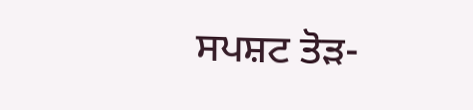ਸਪਸ਼ਟ ਤੋੜ-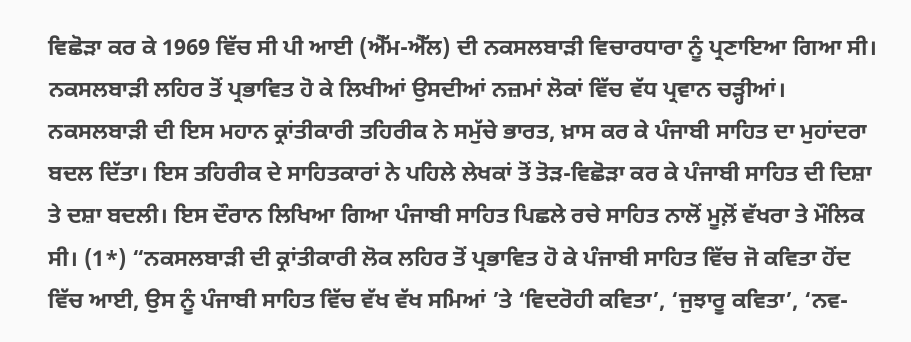ਵਿਛੋੜਾ ਕਰ ਕੇ 1969 ਵਿੱਚ ਸੀ ਪੀ ਆਈ (ਐੱਮ-ਐੱਲ) ਦੀ ਨਕਸਲਬਾੜੀ ਵਿਚਾਰਧਾਰਾ ਨੂੰ ਪ੍ਰਣਾਇਆ ਗਿਆ ਸੀ। ਨਕਸਲਬਾੜੀ ਲਹਿਰ ਤੋਂ ਪ੍ਰਭਾਵਿਤ ਹੋ ਕੇ ਲਿਖੀਆਂ ਉਸਦੀਆਂ ਨਜ਼ਮਾਂ ਲੋਕਾਂ ਵਿੱਚ ਵੱਧ ਪ੍ਰਵਾਨ ਚੜ੍ਹੀਆਂ। ਨਕਸਲਬਾੜੀ ਦੀ ਇਸ ਮਹਾਨ ਕ੍ਰਾਂਤੀਕਾਰੀ ਤਹਿਰੀਕ ਨੇ ਸਮੁੱਚੇ ਭਾਰਤ, ਖ਼ਾਸ ਕਰ ਕੇ ਪੰਜਾਬੀ ਸਾਹਿਤ ਦਾ ਮੁਹਾਂਦਰਾ ਬਦਲ ਦਿੱਤਾ। ਇਸ ਤਹਿਰੀਕ ਦੇ ਸਾਹਿਤਕਾਰਾਂ ਨੇ ਪਹਿਲੇ ਲੇਖਕਾਂ ਤੋਂ ਤੋੜ-ਵਿਛੋੜਾ ਕਰ ਕੇ ਪੰਜਾਬੀ ਸਾਹਿਤ ਦੀ ਦਿਸ਼ਾ ਤੇ ਦਸ਼ਾ ਬਦਲੀ। ਇਸ ਦੌਰਾਨ ਲਿਖਿਆ ਗਿਆ ਪੰਜਾਬੀ ਸਾਹਿਤ ਪਿਛਲੇ ਰਚੇ ਸਾਹਿਤ ਨਾਲੋਂ ਮੂਲ਼ੋਂ ਵੱਖਰਾ ਤੇ ਮੌਲਿਕ ਸੀ। (1*) “ਨਕਸਲਬਾੜੀ ਦੀ ਕ੍ਰਾਂਤੀਕਾਰੀ ਲੋਕ ਲਹਿਰ ਤੋਂ ਪ੍ਰਭਾਵਿਤ ਹੋ ਕੇ ਪੰਜਾਬੀ ਸਾਹਿਤ ਵਿੱਚ ਜੋ ਕਵਿਤਾ ਹੋਂਦ ਵਿੱਚ ਆਈ, ਉਸ ਨੂੰ ਪੰਜਾਬੀ ਸਾਹਿਤ ਵਿੱਚ ਵੱਖ ਵੱਖ ਸਮਿਆਂ ’ਤੇ ‘ਵਿਦਰੋਹੀ ਕਵਿਤਾ’, ‘ਜੁਝਾਰੂ ਕਵਿਤਾ’, ‘ਨਵ-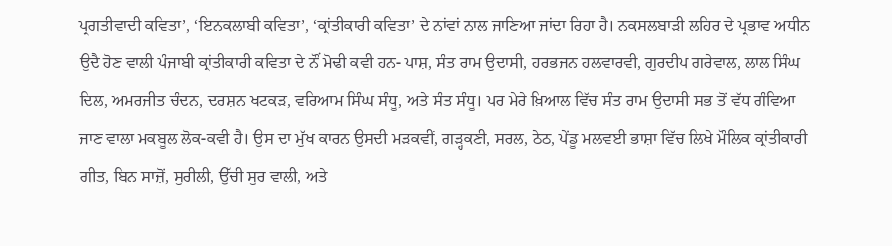ਪ੍ਰਗਤੀਵਾਦੀ ਕਵਿਤਾ’, ‘ਇਨਕਲਾਬੀ ਕਵਿਤਾ’, ‘ਕ੍ਰਾਂਤੀਕਾਰੀ ਕਵਿਤਾ’ ਦੇ ਨਾਂਵਾਂ ਨਾਲ ਜਾਣਿਆ ਜਾਂਦਾ ਰਿਹਾ ਹੈ। ਨਕਸਲਬਾੜੀ ਲਹਿਰ ਦੇ ਪ੍ਰਭਾਵ ਅਧੀਨ ਉਦੈ ਹੋਣ ਵਾਲੀ ਪੰਜਾਬੀ ਕ੍ਰਾਂਤੀਕਾਰੀ ਕਵਿਤਾ ਦੇ ਨੌਂ ਮੋਢੀ ਕਵੀ ਹਨ- ਪਾਸ਼, ਸੰਤ ਰਾਮ ਉਦਾਸੀ, ਹਰਭਜਨ ਹਲਵਾਰਵੀ, ਗੁਰਦੀਪ ਗਰੇਵਾਲ, ਲਾਲ ਸਿੰਘ ਦਿਲ, ਅਮਰਜੀਤ ਚੰਦਨ, ਦਰਸ਼ਨ ਖਟਕੜ, ਵਰਿਆਮ ਸਿੰਘ ਸੰਧੂ, ਅਤੇ ਸੰਤ ਸੰਧੂ। ਪਰ ਮੇਰੇ ਖ਼ਿਆਲ ਵਿੱਚ ਸੰਤ ਰਾਮ ਉਦਾਸੀ ਸਭ ਤੋਂ ਵੱਧ ਗੰਵਿਆ ਜਾਣ ਵਾਲਾ ਮਕਬੂਲ ਲੋਕ-ਕਵੀ ਹੈ। ਉਸ ਦਾ ਮੁੱਖ ਕਾਰਨ ਉਸਦੀ ਮੜਕਵੀਂ, ਗੜ੍ਹਕਣੀ, ਸਰਲ, ਠੇਠ, ਪੇਂਡੂ ਮਲਵਈ ਭਾਸ਼ਾ ਵਿੱਚ ਲਿਖੇ ਮੌਲਿਕ ਕ੍ਰਾਂਤੀਕਾਰੀ ਗੀਤ, ਬਿਨ ਸਾਜ਼ੋਂ, ਸੁਰੀਲੀ, ਉੱਚੀ ਸੁਰ ਵਾਲੀ, ਅਤੇ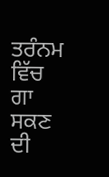ਤਰੰਨਮ ਵਿੱਚ ਗਾ ਸਕਣ ਦੀ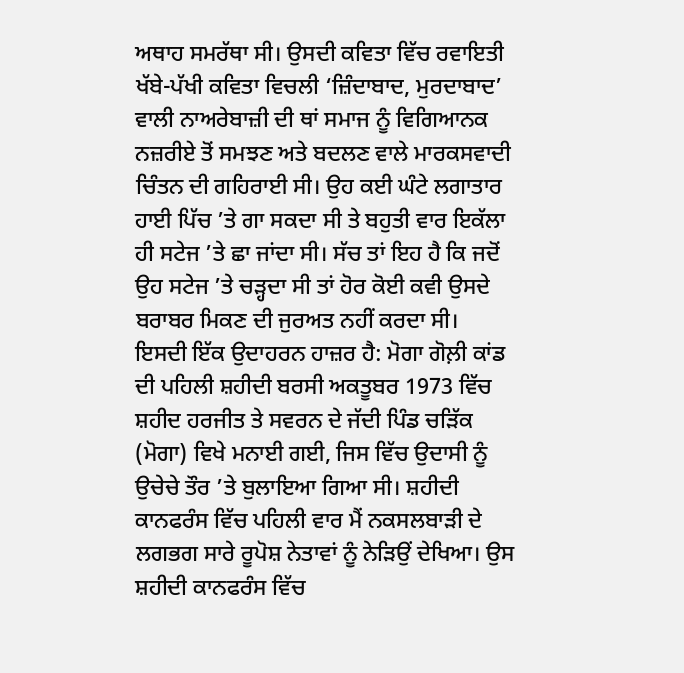ਅਥਾਹ ਸਮਰੱਥਾ ਸੀ। ਉਸਦੀ ਕਵਿਤਾ ਵਿੱਚ ਰਵਾਇਤੀ ਖੱਬੇ-ਪੱਖੀ ਕਵਿਤਾ ਵਿਚਲੀ ‘ਜ਼ਿੰਦਾਬਾਦ, ਮੁਰਦਾਬਾਦ’ ਵਾਲੀ ਨਾਅਰੇਬਾਜ਼ੀ ਦੀ ਥਾਂ ਸਮਾਜ ਨੂੰ ਵਿਗਿਆਨਕ ਨਜ਼ਰੀਏ ਤੋਂ ਸਮਝਣ ਅਤੇ ਬਦਲਣ ਵਾਲੇ ਮਾਰਕਸਵਾਦੀ ਚਿੰਤਨ ਦੀ ਗਹਿਰਾਈ ਸੀ। ਉਹ ਕਈ ਘੰਟੇ ਲਗਾਤਾਰ ਹਾਈ ਪਿੱਚ ’ਤੇ ਗਾ ਸਕਦਾ ਸੀ ਤੇ ਬਹੁਤੀ ਵਾਰ ਇਕੱਲਾ ਹੀ ਸਟੇਜ ’ਤੇ ਛਾ ਜਾਂਦਾ ਸੀ। ਸੱਚ ਤਾਂ ਇਹ ਹੈ ਕਿ ਜਦੋਂ ਉਹ ਸਟੇਜ ’ਤੇ ਚੜ੍ਹਦਾ ਸੀ ਤਾਂ ਹੋਰ ਕੋਈ ਕਵੀ ਉਸਦੇ ਬਰਾਬਰ ਮਿਕਣ ਦੀ ਜੁਰਅਤ ਨਹੀਂ ਕਰਦਾ ਸੀ। ਇਸਦੀ ਇੱਕ ਉਦਾਹਰਨ ਹਾਜ਼ਰ ਹੈ: ਮੋਗਾ ਗੋਲ਼ੀ ਕਾਂਡ ਦੀ ਪਹਿਲੀ ਸ਼ਹੀਦੀ ਬਰਸੀ ਅਕਤੂਬਰ 1973 ਵਿੱਚ ਸ਼ਹੀਦ ਹਰਜੀਤ ਤੇ ਸਵਰਨ ਦੇ ਜੱਦੀ ਪਿੰਡ ਚੜਿੱਕ (ਮੋਗਾ) ਵਿਖੇ ਮਨਾਈ ਗਈ, ਜਿਸ ਵਿੱਚ ਉਦਾਸੀ ਨੂੰ ਉਚੇਚੇ ਤੌਰ ’ਤੇ ਬੁਲਾਇਆ ਗਿਆ ਸੀ। ਸ਼ਹੀਦੀ ਕਾਨਫਰੰਸ ਵਿੱਚ ਪਹਿਲੀ ਵਾਰ ਮੈਂ ਨਕਸਲਬਾੜੀ ਦੇ ਲਗਭਗ ਸਾਰੇ ਰੂਪੋਸ਼ ਨੇਤਾਵਾਂ ਨੂੰ ਨੇੜਿਉਂ ਦੇਖਿਆ। ਉਸ ਸ਼ਹੀਦੀ ਕਾਨਫਰੰਸ ਵਿੱਚ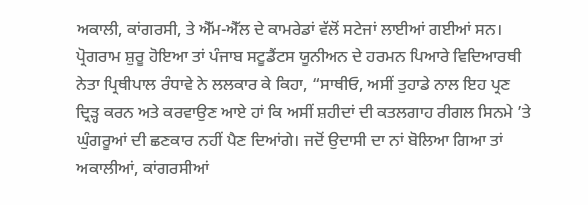ਅਕਾਲੀ, ਕਾਂਗਰਸੀ, ਤੇ ਐੱਮ-ਐੱਲ ਦੇ ਕਾਮਰੇਡਾਂ ਵੱਲੋਂ ਸਟੇਜਾਂ ਲਾਈਆਂ ਗਈਆਂ ਸਨ। ਪ੍ਰੋਗਰਾਮ ਸ਼ੁਰੂ ਹੋਇਆ ਤਾਂ ਪੰਜਾਬ ਸਟੂਡੈਂਟਸ ਯੂਨੀਅਨ ਦੇ ਹਰਮਨ ਪਿਆਰੇ ਵਿਦਿਆਰਥੀ ਨੇਤਾ ਪ੍ਰਿਥੀਪਾਲ ਰੰਧਾਵੇ ਨੇ ਲਲਕਾਰ ਕੇ ਕਿਹਾ, “ਸਾਥੀਓ, ਅਸੀਂ ਤੁਹਾਡੇ ਨਾਲ ਇਹ ਪ੍ਰਣ ਦ੍ਰਿੜ੍ਹ ਕਰਨ ਅਤੇ ਕਰਵਾਉਣ ਆਏ ਹਾਂ ਕਿ ਅਸੀਂ ਸ਼ਹੀਦਾਂ ਦੀ ਕਤਲਗਾਹ ਰੀਗਲ ਸਿਨਮੇ ’ਤੇ ਘੁੰਗਰੂਆਂ ਦੀ ਛਣਕਾਰ ਨਹੀਂ ਪੈਣ ਦਿਆਂਗੇ। ਜਦੋਂ ਉਦਾਸੀ ਦਾ ਨਾਂ ਬੋਲਿਆ ਗਿਆ ਤਾਂ ਅਕਾਲੀਆਂ, ਕਾਂਗਰਸੀਆਂ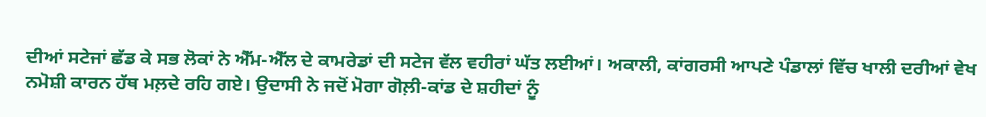ਦੀਆਂ ਸਟੇਜਾਂ ਛੱਡ ਕੇ ਸਭ ਲੋਕਾਂ ਨੇ ਐੱਮ-ਐੱਲ ਦੇ ਕਾਮਰੇਡਾਂ ਦੀ ਸਟੇਜ ਵੱਲ ਵਹੀਰਾਂ ਘੱਤ ਲਈਆਂ। ਅਕਾਲੀ, ਕਾਂਗਰਸੀ ਆਪਣੇ ਪੰਡਾਲਾਂ ਵਿੱਚ ਖਾਲੀ ਦਰੀਆਂ ਵੇਖ ਨਮੋਸ਼ੀ ਕਾਰਨ ਹੱਥ ਮਲ਼ਦੇ ਰਹਿ ਗਏ। ਉਦਾਸੀ ਨੇ ਜਦੋਂ ਮੋਗਾ ਗੋਲ਼ੀ-ਕਾਂਡ ਦੇ ਸ਼ਹੀਦਾਂ ਨੂੰ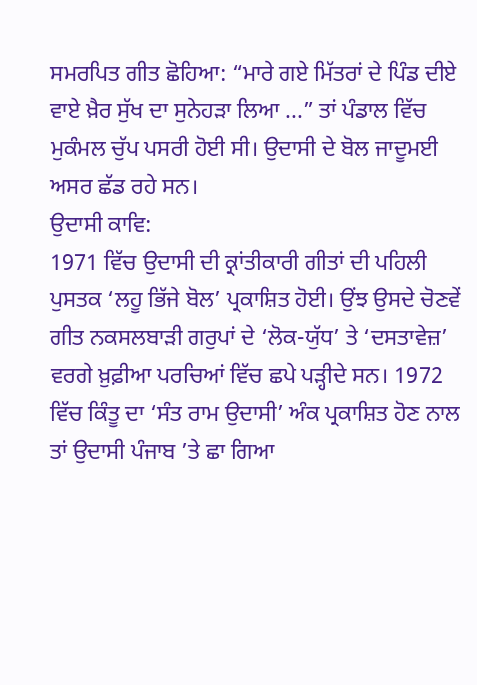ਸਮਰਪਿਤ ਗੀਤ ਛੋਹਿਆ: “ਮਾਰੇ ਗਏ ਮਿੱਤਰਾਂ ਦੇ ਪਿੰਡ ਦੀਏ ਵਾਏ ਖ਼ੈਰ ਸੁੱਖ ਦਾ ਸੁਨੇਹੜਾ ਲਿਆ ...” ਤਾਂ ਪੰਡਾਲ ਵਿੱਚ ਮੁਕੰਮਲ ਚੁੱਪ ਪਸਰੀ ਹੋਈ ਸੀ। ਉਦਾਸੀ ਦੇ ਬੋਲ ਜਾਦੂਮਈ ਅਸਰ ਛੱਡ ਰਹੇ ਸਨ।
ਉਦਾਸੀ ਕਾਵਿ:
1971 ਵਿੱਚ ਉਦਾਸੀ ਦੀ ਕ੍ਰਾਂਤੀਕਾਰੀ ਗੀਤਾਂ ਦੀ ਪਹਿਲੀ ਪੁਸਤਕ ‘ਲਹੂ ਭਿੱਜੇ ਬੋਲ’ ਪ੍ਰਕਾਸ਼ਿਤ ਹੋਈ। ਉਂਝ ਉਸਦੇ ਚੋਣਵੇਂ ਗੀਤ ਨਕਸਲਬਾੜੀ ਗਰੁਪਾਂ ਦੇ ‘ਲੋਕ-ਯੁੱਧ’ ਤੇ ‘ਦਸਤਾਵੇਜ਼’ ਵਰਗੇ ਖ਼ੁਫ਼ੀਆ ਪਰਚਿਆਂ ਵਿੱਚ ਛਪੇ ਪੜ੍ਹੀਦੇ ਸਨ। 1972 ਵਿੱਚ ਕਿੰਤੂ ਦਾ ‘ਸੰਤ ਰਾਮ ਉਦਾਸੀ’ ਅੰਕ ਪ੍ਰਕਾਸ਼ਿਤ ਹੋਣ ਨਾਲ ਤਾਂ ਉਦਾਸੀ ਪੰਜਾਬ ’ਤੇ ਛਾ ਗਿਆ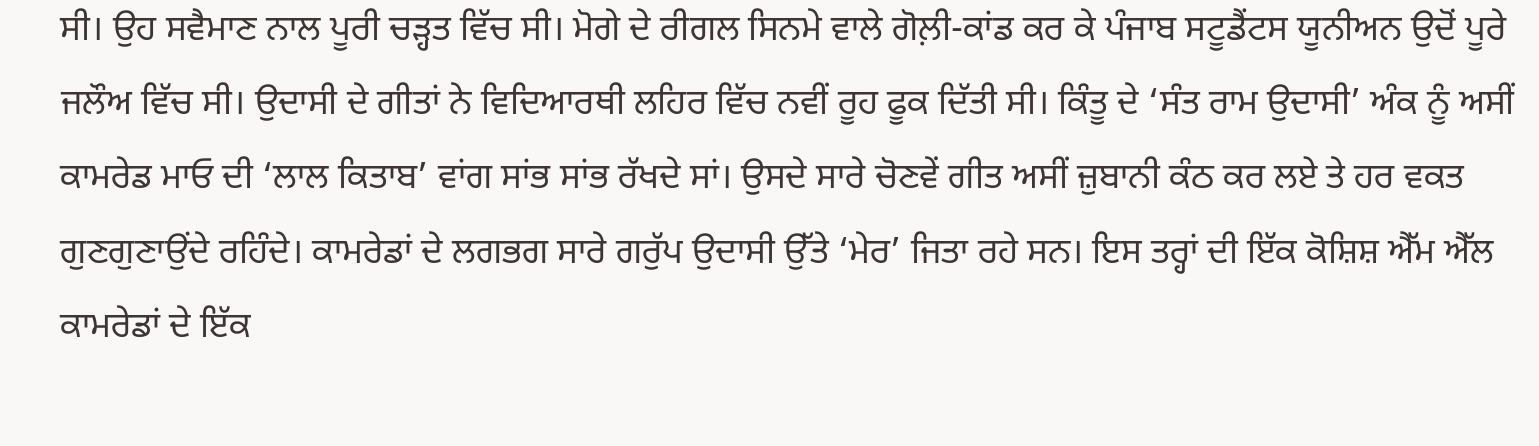ਸੀ। ਉਹ ਸਵੈਮਾਣ ਨਾਲ ਪੂਰੀ ਚੜ੍ਹਤ ਵਿੱਚ ਸੀ। ਮੋਗੇ ਦੇ ਰੀਗਲ ਸਿਨਮੇ ਵਾਲੇ ਗੋਲ਼ੀ-ਕਾਂਡ ਕਰ ਕੇ ਪੰਜਾਬ ਸਟੂਡੈਂਟਸ ਯੂਨੀਅਨ ਉਦੋਂ ਪੂਰੇ ਜਲੌਅ ਵਿੱਚ ਸੀ। ਉਦਾਸੀ ਦੇ ਗੀਤਾਂ ਨੇ ਵਿਦਿਆਰਥੀ ਲਹਿਰ ਵਿੱਚ ਨਵੀਂ ਰੂਹ ਫੂਕ ਦਿੱਤੀ ਸੀ। ਕਿੰਤੂ ਦੇ ‘ਸੰਤ ਰਾਮ ਉਦਾਸੀ’ ਅੰਕ ਨੂੰ ਅਸੀਂ ਕਾਮਰੇਡ ਮਾਓ ਦੀ ‘ਲਾਲ ਕਿਤਾਬ’ ਵਾਂਗ ਸਾਂਭ ਸਾਂਭ ਰੱਖਦੇ ਸਾਂ। ਉਸਦੇ ਸਾਰੇ ਚੋਣਵੇਂ ਗੀਤ ਅਸੀਂ ਜ਼ੁਬਾਨੀ ਕੰਠ ਕਰ ਲਏ ਤੇ ਹਰ ਵਕਤ ਗੁਣਗੁਣਾਉਂਦੇ ਰਹਿੰਦੇ। ਕਾਮਰੇਡਾਂ ਦੇ ਲਗਭਗ ਸਾਰੇ ਗਰੁੱਪ ਉਦਾਸੀ ਉੱਤੇ ‘ਮੇਰ’ ਜਿਤਾ ਰਹੇ ਸਨ। ਇਸ ਤਰ੍ਹਾਂ ਦੀ ਇੱਕ ਕੋਸ਼ਿਸ਼ ਐੱਮ ਐੱਲ ਕਾਮਰੇਡਾਂ ਦੇ ਇੱਕ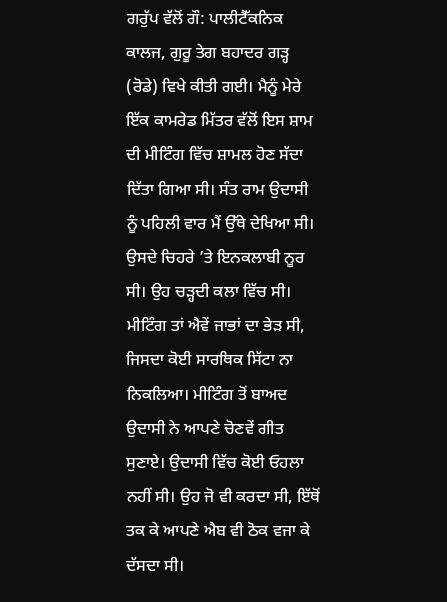ਗਰੁੱਪ ਵੱਲੋਂ ਗੌ: ਪਾਲੀਟੈੱਕਨਿਕ ਕਾਲਜ, ਗੁਰੂ ਤੇਗ ਬਹਾਦਰ ਗੜ੍ਹ (ਰੋਡੇ) ਵਿਖੇ ਕੀਤੀ ਗਈ। ਮੈਨੂੰ ਮੇਰੇ ਇੱਕ ਕਾਮਰੇਡ ਮਿੱਤਰ ਵੱਲੋਂ ਇਸ ਸ਼ਾਮ ਦੀ ਮੀਟਿੰਗ ਵਿੱਚ ਸ਼ਾਮਲ ਹੋਣ ਸੱਦਾ ਦਿੱਤਾ ਗਿਆ ਸੀ। ਸੰਤ ਰਾਮ ਉਦਾਸੀ ਨੂੰ ਪਹਿਲੀ ਵਾਰ ਮੈਂ ਉੱਥੇ ਦੇਖਿਆ ਸੀ। ਉਸਦੇ ਚਿਹਰੇ ’ਤੇ ਇਨਕਲਾਬੀ ਨੂਰ ਸੀ। ਉਹ ਚੜ੍ਹਦੀ ਕਲਾ ਵਿੱਚ ਸੀ। ਮੀਟਿੰਗ ਤਾਂ ਐਵੇਂ ਜਾਭਾਂ ਦਾ ਭੇੜ ਸੀ, ਜਿਸਦਾ ਕੋਈ ਸਾਰਥਿਕ ਸਿੱਟਾ ਨਾ ਨਿਕਲਿਆ। ਮੀਟਿੰਗ ਤੋਂ ਬਾਅਦ ਉਦਾਸੀ ਨੇ ਆਪਣੇ ਚੋਣਵੇਂ ਗੀਤ ਸੁਣਾਏ। ਉਦਾਸੀ ਵਿੱਚ ਕੋਈ ਓਹਲਾ ਨਹੀਂ ਸੀ। ਉਹ ਜੋ ਵੀ ਕਰਦਾ ਸੀ, ਇੱਥੋਂ ਤਕ ਕੇ ਆਪਣੇ ਐਬ ਵੀ ਠੋਕ ਵਜਾ ਕੇ ਦੱਸਦਾ ਸੀ।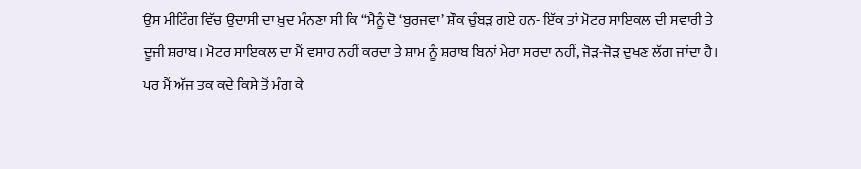ਉਸ ਮੀਟਿੰਗ ਵਿੱਚ ਉਦਾਸੀ ਦਾ ਖ਼ੁਦ ਮੰਨਣਾ ਸੀ ਕਿ “ਮੈਨੂੰ ਦੋ ‘ਬੁਰਜਵਾ’ ਸ਼ੌਕ ਚੁੰਬੜ ਗਏ ਹਨ- ਇੱਕ ਤਾਂ ਮੋਟਰ ਸਾਇਕਲ ਦੀ ਸਵਾਰੀ ਤੇ ਦੂਜੀ ਸ਼ਰਾਬ। ਮੋਟਰ ਸਾਇਕਲ ਦਾ ਮੈਂ ਵਸਾਹ ਨਹੀਂ ਕਰਦਾ ਤੇ ਸ਼ਾਮ ਨੂੰ ਸ਼ਰਾਬ ਬਿਨਾਂ ਮੇਰਾ ਸਰਦਾ ਨਹੀਂ, ਜੋੜ-ਜੋੜ ਦੁਖਣ ਲੱਗ ਜਾਂਦਾ ਹੈ। ਪਰ ਮੈਂ ਅੱਜ ਤਕ ਕਦੇ ਕਿਸੇ ਤੋਂ ਮੰਗ ਕੇ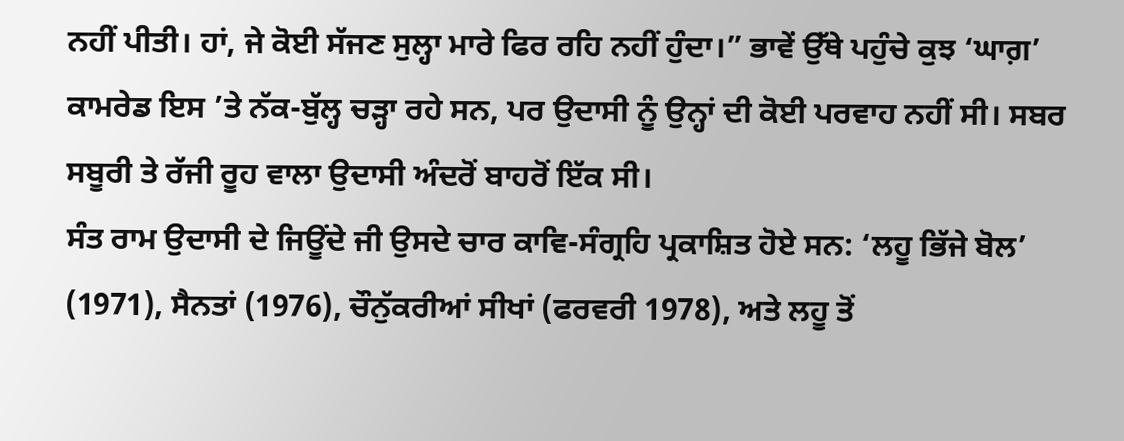ਨਹੀਂ ਪੀਤੀ। ਹਾਂ, ਜੇ ਕੋਈ ਸੱਜਣ ਸੁਲ੍ਹਾ ਮਾਰੇ ਫਿਰ ਰਹਿ ਨਹੀਂ ਹੁੰਦਾ।” ਭਾਵੇਂ ਉੱਥੇ ਪਹੁੰਚੇ ਕੁਝ ‘ਘਾਗ਼’ ਕਾਮਰੇਡ ਇਸ ’ਤੇ ਨੱਕ-ਬੁੱਲ੍ਹ ਚੜ੍ਹਾ ਰਹੇ ਸਨ, ਪਰ ਉਦਾਸੀ ਨੂੰ ਉਨ੍ਹਾਂ ਦੀ ਕੋਈ ਪਰਵਾਹ ਨਹੀਂ ਸੀ। ਸਬਰ ਸਬੂਰੀ ਤੇ ਰੱਜੀ ਰੂਹ ਵਾਲਾ ਉਦਾਸੀ ਅੰਦਰੋਂ ਬਾਹਰੋਂ ਇੱਕ ਸੀ।
ਸੰਤ ਰਾਮ ਉਦਾਸੀ ਦੇ ਜਿਊਂਦੇ ਜੀ ਉਸਦੇ ਚਾਰ ਕਾਵਿ-ਸੰਗ੍ਰਹਿ ਪ੍ਰਕਾਸ਼ਿਤ ਹੋਏ ਸਨ: ‘ਲਹੂ ਭਿੱਜੇ ਬੋਲ’ (1971), ਸੈਨਤਾਂ (1976), ਚੌਨੁੱਕਰੀਆਂ ਸੀਖਾਂ (ਫਰਵਰੀ 1978), ਅਤੇ ਲਹੂ ਤੋਂ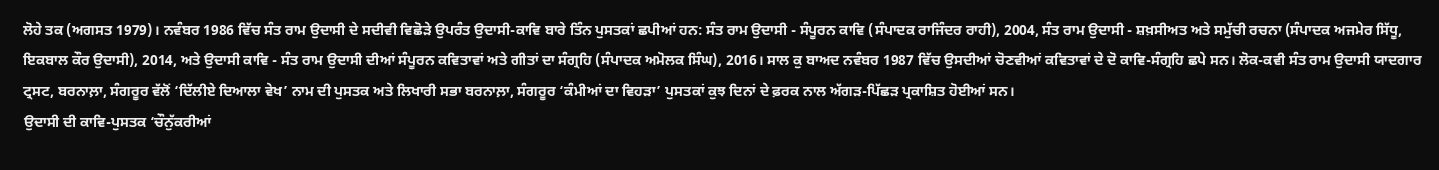ਲੋਹੇ ਤਕ (ਅਗਸਤ 1979)। ਨਵੰਬਰ 1986 ਵਿੱਚ ਸੰਤ ਰਾਮ ਉਦਾਸੀ ਦੇ ਸਦੀਵੀ ਵਿਛੋੜੇ ਉਪਰੰਤ ਉਦਾਸੀ-ਕਾਵਿ ਬਾਰੇ ਤਿੰਨ ਪੁਸਤਕਾਂ ਛਪੀਆਂ ਹਨ: ਸੰਤ ਰਾਮ ਉਦਾਸੀ - ਸੰਪੂਰਨ ਕਾਵਿ (ਸੰਪਾਦਕ ਰਾਜਿੰਦਰ ਰਾਹੀ), 2004, ਸੰਤ ਰਾਮ ਉਦਾਸੀ - ਸ਼ਖ਼ਸੀਅਤ ਅਤੇ ਸਮੁੱਚੀ ਰਚਨਾ (ਸੰਪਾਦਕ ਅਜਮੇਰ ਸਿੱਧੂ, ਇਕਬਾਲ ਕੌਰ ਉਦਾਸੀ), 2014, ਅਤੇ ਉਦਾਸੀ ਕਾਵਿ - ਸੰਤ ਰਾਮ ਉਦਾਸੀ ਦੀਆਂ ਸੰਪੂਰਨ ਕਵਿਤਾਵਾਂ ਅਤੇ ਗੀਤਾਂ ਦਾ ਸੰਗ੍ਰਹਿ (ਸੰਪਾਦਕ ਅਮੋਲਕ ਸਿੰਘ), 2016। ਸਾਲ ਕੁ ਬਾਅਦ ਨਵੰਬਰ 1987 ਵਿੱਚ ਉਸਦੀਆਂ ਚੋਣਵੀਆਂ ਕਵਿਤਾਵਾਂ ਦੇ ਦੋ ਕਾਵਿ-ਸੰਗ੍ਰਹਿ ਛਪੇ ਸਨ। ਲੋਕ-ਕਵੀ ਸੰਤ ਰਾਮ ਉਦਾਸੀ ਯਾਦਗਾਰ ਟ੍ਰਸਟ, ਬਰਨਾਲ਼ਾ, ਸੰਗਰੂਰ ਵੱਲੋਂ ‘ਦਿੱਲੀਏ ਦਿਆਲਾ ਵੇਖ’ ਨਾਮ ਦੀ ਪੁਸਤਕ ਅਤੇ ਲਿਖਾਰੀ ਸਭਾ ਬਰਨਾਲ਼ਾ, ਸੰਗਰੂਰ ‘ਕੰਮੀਆਂ ਦਾ ਵਿਹੜਾ’ ਪੁਸਤਕਾਂ ਕੁਝ ਦਿਨਾਂ ਦੇ ਫ਼ਰਕ ਨਾਲ ਅੱਗੜ-ਪਿੱਛੜ ਪ੍ਰਕਾਸ਼ਿਤ ਹੋਈਆਂ ਸਨ।
ਉਦਾਸੀ ਦੀ ਕਾਵਿ-ਪੁਸਤਕ ‘ਚੌਨੁੱਕਰੀਆਂ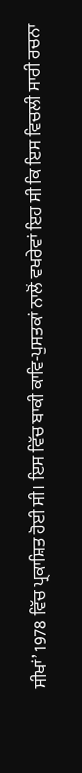ਸੀਖਾਂ’ 1978 ਵਿੱਚ ਪ੍ਰਕਾਸ਼ਿਤ ਹੋਈ ਸੀ। ਇਸ ਵਿੱਚ ਬਾਕੀ ਕਾਵਿ-ਪੁਸਤਕਾਂ ਨਾਲੋਂ ਵਖਰੇਵਾਂ ਇਹ ਸੀ ਕਿ ਇਸ ਵਿਚਲੀ ਸਾਰੀ ਰਚਨਾ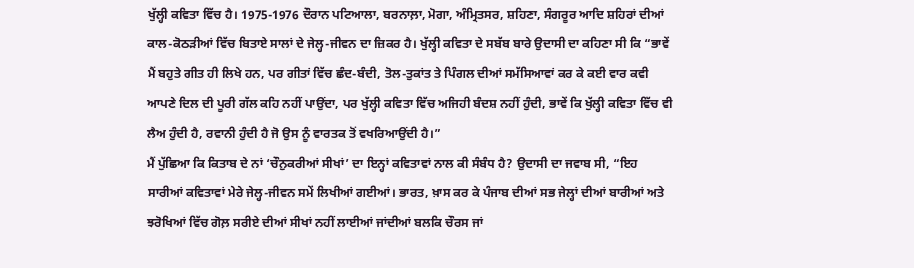ਖੁੱਲ੍ਹੀ ਕਵਿਤਾ ਵਿੱਚ ਹੈ। 1975-1976 ਦੌਰਾਨ ਪਟਿਆਲਾ, ਬਰਨਾਲ਼ਾ, ਮੋਗਾ, ਅੰਮ੍ਰਿਤਸਰ, ਸ਼ਹਿਣਾ, ਸੰਗਰੂਰ ਆਦਿ ਸ਼ਹਿਰਾਂ ਦੀਆਂ ਕਾਲ-ਕੋਠੜੀਆਂ ਵਿੱਚ ਬਿਤਾਏ ਸਾਲਾਂ ਦੇ ਜੇਲ੍ਹ-ਜੀਵਨ ਦਾ ਜ਼ਿਕਰ ਹੈ। ਖੁੱਲ੍ਹੀ ਕਵਿਤਾ ਦੇ ਸਬੱਬ ਬਾਰੇ ਉਦਾਸੀ ਦਾ ਕਹਿਣਾ ਸੀ ਕਿ “ਭਾਵੇਂ ਮੈਂ ਬਹੁਤੇ ਗੀਤ ਹੀ ਲਿਖੇ ਹਨ, ਪਰ ਗੀਤਾਂ ਵਿੱਚ ਛੰਦ-ਬੰਦੀ, ਤੋਲ-ਤੁਕਾਂਤ ਤੇ ਪਿੰਗਲ ਦੀਆਂ ਸਮੱਸਿਆਵਾਂ ਕਰ ਕੇ ਕਈ ਵਾਰ ਕਵੀ ਆਪਣੇ ਦਿਲ ਦੀ ਪੂਰੀ ਗੱਲ ਕਹਿ ਨਹੀਂ ਪਾਉਂਦਾ, ਪਰ ਖੁੱਲ੍ਹੀ ਕਵਿਤਾ ਵਿੱਚ ਅਜਿਹੀ ਬੰਦਸ਼ ਨਹੀਂ ਹੁੰਦੀ, ਭਾਵੇਂ ਕਿ ਖੁੱਲ੍ਹੀ ਕਵਿਤਾ ਵਿੱਚ ਵੀ ਲੈਅ ਹੁੰਦੀ ਹੈ, ਰਵਾਨੀ ਹੁੰਦੀ ਹੈ ਜੋ ਉਸ ਨੂੰ ਵਾਰਤਕ ਤੋਂ ਵਖਰਿਆਉਂਦੀ ਹੈ।”
ਮੈਂ ਪੁੱਛਿਆ ਕਿ ਕਿਤਾਬ ਦੇ ਨਾਂ ‘ਚੌਨੁਕਰੀਆਂ ਸੀਖਾਂ’ ਦਾ ਇਨ੍ਹਾਂ ਕਵਿਤਾਵਾਂ ਨਾਲ ਕੀ ਸੰਬੰਧ ਹੈ? ਉਦਾਸੀ ਦਾ ਜਵਾਬ ਸੀ, “ਇਹ ਸਾਰੀਆਂ ਕਵਿਤਾਵਾਂ ਮੇਰੇ ਜੇਲ੍ਹ-ਜੀਵਨ ਸਮੇਂ ਲਿਖੀਆਂ ਗਈਆਂ। ਭਾਰਤ, ਖ਼ਾਸ ਕਰ ਕੇ ਪੰਜਾਬ ਦੀਆਂ ਸਭ ਜੇਲ੍ਹਾਂ ਦੀਆਂ ਬਾਰੀਆਂ ਅਤੇ ਝਰੋਖਿਆਂ ਵਿੱਚ ਗੋਲ਼ ਸਰੀਏ ਦੀਆਂ ਸੀਖਾਂ ਨਹੀਂ ਲਾਈਆਂ ਜਾਂਦੀਆਂ ਬਲਕਿ ਚੌਰਸ ਜਾਂ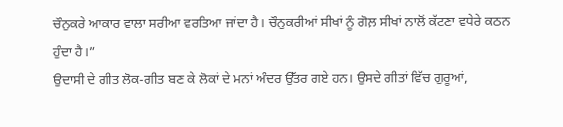ਚੌਨੁਕਰੇ ਆਕਾਰ ਵਾਲਾ ਸਰੀਆ ਵਰਤਿਆ ਜਾਂਦਾ ਹੈ। ਚੌਨੁਕਰੀਆਂ ਸੀਖਾਂ ਨੂੰ ਗੋਲ਼ ਸੀਖਾਂ ਨਾਲੋਂ ਕੱਟਣਾ ਵਧੇਰੇ ਕਠਨ ਹੁੰਦਾ ਹੈ।”
ਉਦਾਸੀ ਦੇ ਗੀਤ ਲੋਕ-ਗੀਤ ਬਣ ਕੇ ਲੋਕਾਂ ਦੇ ਮਨਾਂ ਅੰਦਰ ਉੱਤਰ ਗਏ ਹਨ। ਉਸਦੇ ਗੀਤਾਂ ਵਿੱਚ ਗੁਰੂਆਂ,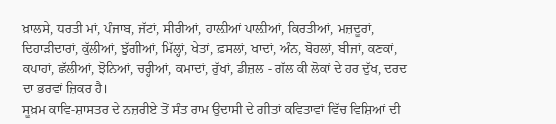ਖ਼ਾਲਸੇ, ਧਰਤੀ ਮਾਂ, ਪੰਜਾਬ, ਜੱਟਾਂ, ਸੀਰੀਆਂ, ਹਾਲ਼ੀਆਂ ਪਾਲ਼ੀਆਂ, ਕਿਰਤੀਆਂ, ਮਜ਼ਦੂਰਾਂ, ਦਿਹਾੜੀਦਾਰਾਂ, ਕੁੱਲੀਆਂ, ਝੁੱਗੀਆਂ, ਮਿੱਲ੍ਹਾਂ, ਖੇਤਾਂ, ਫ਼ਸਲਾਂ, ਖਾਦਾਂ, ਅੰਨ, ਬੋਹਲਾਂ, ਬੀਜਾਂ, ਕਣਕਾਂ, ਕਪਾਹਾਂ, ਛੱਲੀਆਂ, ਝੋਨਿਆਂ, ਚਰ੍ਹੀਆਂ, ਕਮਾਦਾਂ, ਰੁੱਖਾਂ, ਡੀਜ਼ਲ - ਗੱਲ ਕੀ ਲੋਕਾਂ ਦੇ ਹਰ ਦੁੱਖ, ਦਰਦ ਦਾ ਭਰਵਾਂ ਜ਼ਿਕਰ ਹੈ।
ਸੂਖ਼ਮ ਕਾਵਿ-ਸ਼ਾਸਤਰ ਦੇ ਨਜ਼ਰੀਏ ਤੋਂ ਸੰਤ ਰਾਮ ਉਦਾਸੀ ਦੇ ਗੀਤਾਂ ਕਵਿਤਾਵਾਂ ਵਿੱਚ ਵਿਸ਼ਿਆਂ ਦੀ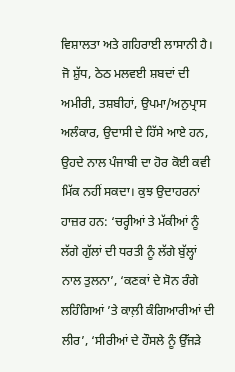ਵਿਸ਼ਾਲਤਾ ਅਤੇ ਗਹਿਰਾਈ ਲਾਸਾਨੀ ਹੈ। ਜੋ ਸ਼ੁੱਧ, ਠੇਠ ਮਲਵਈ ਸ਼ਬਦਾਂ ਦੀ ਅਮੀਰੀ, ਤਸ਼ਬੀਹਾਂ, ਉਪਮਾ/ਅਨੁਪ੍ਰਾਸ ਅਲੰਕਾਰ, ਉਦਾਸੀ ਦੇ ਹਿੱਸੇ ਆਏ ਹਨ, ਉਹਦੇ ਨਾਲ ਪੰਜਾਬੀ ਦਾ ਹੋਰ ਕੋਈ ਕਵੀ ਮਿੱਕ ਨਹੀਂ ਸਕਦਾ। ਕੁਝ ਉਦਾਹਰਨਾਂ ਹਾਜ਼ਰ ਹਨ: ‘ਚਰ੍ਹੀਆਂ ਤੇ ਮੱਕੀਆਂ ਨੂੰ ਲੱਗੇ ਗੁੱਲਾਂ ਦੀ ਧਰਤੀ ਨੂੰ ਲੱਗੇ ਬੁੱਲ੍ਹਾਂ ਨਾਲ ਤੁਲਨਾ’, ‘ਕਣਕਾਂ ਦੇ ਸੋਨ ਰੰਗੇ ਲਹਿੰਗਿਆਂ ’ਤੇ ਕਾਲ਼ੀ ਕੰਗਿਆਰੀਆਂ ਦੀ ਲੀਰ’, ‘ਸੀਰੀਆਂ ਦੇ ਹੌਸਲੇ ਨੂੰ ਉੱਜੜੇ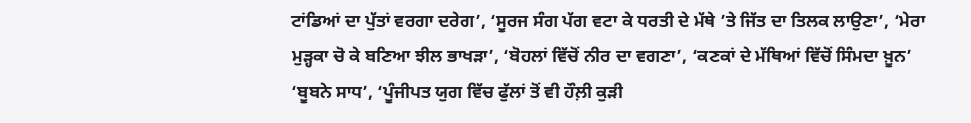ਟਾਂਡਿਆਂ ਦਾ ਪੁੱਤਾਂ ਵਰਗਾ ਦਰੇਗ’, ‘ਸੂਰਜ ਸੰਗ ਪੱਗ ਵਟਾ ਕੇ ਧਰਤੀ ਦੇ ਮੱਥੇ ’ਤੇ ਜਿੱਤ ਦਾ ਤਿਲਕ ਲਾਉਣਾ’, ‘ਮੇਰਾ ਮੁੜ੍ਹਕਾ ਚੋ ਕੇ ਬਣਿਆ ਝੀਲ ਭਾਖੜਾ’, ‘ਬੋਹਲਾਂ ਵਿੱਚੋਂ ਨੀਰ ਦਾ ਵਗਣਾ’, ‘ਕਣਕਾਂ ਦੇ ਮੱਥਿਆਂ ਵਿੱਚੋਂ ਸਿੰਮਦਾ ਖ਼ੂਨ’ ‘ਬੂਬਨੇ ਸਾਧ’, ‘ਪੂੰਜੀਪਤ ਯੁਗ ਵਿੱਚ ਫੁੱਲਾਂ ਤੋਂ ਵੀ ਹੌਲ਼ੀ ਕੁੜੀ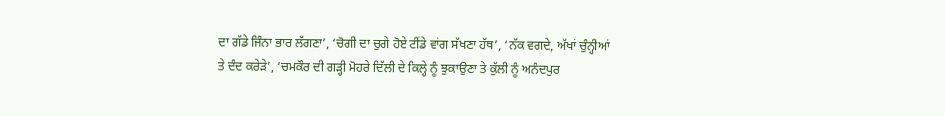ਦਾ ਗੱਡੇ ਜਿੰਨਾ ਭਾਰ ਲੱਗਣਾ’, ‘ਚੋਗੀ ਦਾ ਚੁਗੇ ਹੋਏ ਟੀਂਡੇ ਵਾਂਗ ਸੱਖਣਾ ਹੱਥ’, ‘ਨੱਕ ਵਗਦੇ, ਅੱਖਾਂ ਚੁੰਨ੍ਹੀਆਂ ਤੇ ਦੰਦ ਕਰੇੜੇ’, ‘ਚਮਕੌਰ ਦੀ ਗੜ੍ਹੀ ਮੋਹਰੇ ਦਿੱਲੀ ਦੇ ਕਿਲ੍ਹੇ ਨੂੰ ਝੁਕਾਉਣਾ ਤੇ ਕੁੱਲੀ ਨੂੰ ਅਨੰਦਪੁਰ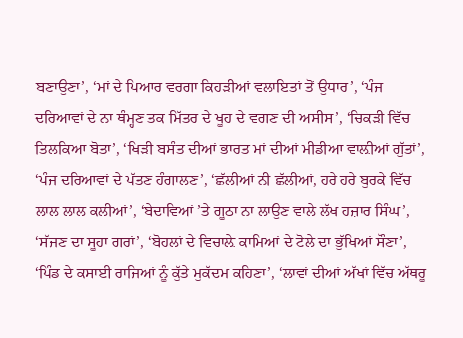ਬਣਾਉਣਾ’, ‘ਮਾਂ ਦੇ ਪਿਆਰ ਵਰਗਾ ਕਿਹੜੀਆਂ ਵਲਾਇਤਾਂ ਤੋਂ ਉਧਾਰ’, ‘ਪੰਜ ਦਰਿਆਵਾਂ ਦੇ ਨਾ ਥੰਮ੍ਹਣ ਤਕ ਮਿੱਤਰ ਦੇ ਖੂਹ ਦੇ ਵਗਣ ਦੀ ਅਸੀਸ’, ‘ਚਿਕੜੀ ਵਿੱਚ ਤਿਲਕਿਆ ਬੋਤਾ’, ‘ਖਿੜੀ ਬਸੰਤ ਦੀਆਂ ਭਾਰਤ ਮਾਂ ਦੀਆਂ ਮੀਡੀਆ ਵਾਲ਼ੀਆਂ ਗੁੱਤਾਂ’, ‘ਪੰਜ ਦਰਿਆਵਾਂ ਦੇ ਪੱਤਣ ਹੰਗਾਲਣ’, ‘ਛੱਲੀਆਂ ਨੀ ਛੱਲੀਆਂ, ਹਰੇ ਹਰੇ ਬੁਰਕੇ ਵਿੱਚ ਲਾਲ ਲਾਲ ਕਲੀਆਂ’, ‘ਬੇਦਾਵਿਆਂ ’ਤੇ ਗੂਠਾ ਨਾ ਲਾਉਣ ਵਾਲੇ ਲੱਖ ਹਜ਼ਾਰ ਸਿੰਘ’, ‘ਸੱਜਣ ਦਾ ਸੂਹਾ ਗਰਾਂ’, ‘ਬੋਹਲਾਂ ਦੇ ਵਿਚਾਲ਼ੇ ਕਾਮਿਆਂ ਦੇ ਟੋਲੇ ਦਾ ਭੁੱਖਿਆਂ ਸੌਣਾ’, ‘ਪਿੰਡ ਦੇ ਕਸਾਈ ਰਾਜਿਆਂ ਨੂੰ ਕੁੱਤੇ ਮੁਕੱਦਮ ਕਹਿਣਾ’, ‘ਲਾਵਾਂ ਦੀਆਂ ਅੱਖਾਂ ਵਿੱਚ ਅੱਥਰੂ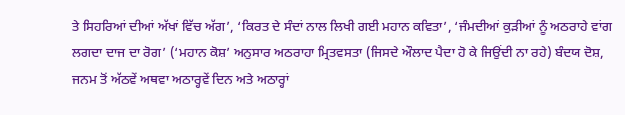ਤੇ ਸਿਹਰਿਆਂ ਦੀਆਂ ਅੱਖਾਂ ਵਿੱਚ ਅੱਗ’, ‘ਕਿਰਤ ਦੇ ਸੰਦਾਂ ਨਾਲ ਲਿਖੀ ਗਈ ਮਹਾਨ ਕਵਿਤਾ’, ‘ਜੰਮਦੀਆਂ ਕੁੜੀਆਂ ਨੂੰ ਅਠਰਾਹੇ ਵਾਂਗ ਲਗਦਾ ਦਾਜ ਦਾ ਰੋਗ’ (‘ਮਹਾਨ ਕੋਸ਼’ ਅਨੁਸਾਰ ਅਠਰਾਹਾ ਮ੍ਰਿਤਵਸਤਾ (ਜਿਸਦੇ ਔਲਾਦ ਪੈਦਾ ਹੋ ਕੇ ਜਿਉਂਦੀ ਨਾ ਰਹੇ) ਬੰਦਯ ਦੋਸ਼, ਜਨਮ ਤੋਂ ਅੱਠਵੇਂ ਅਥਵਾ ਅਠਾਰ੍ਹਵੇਂ ਦਿਨ ਅਤੇ ਅਠਾਰ੍ਹਾਂ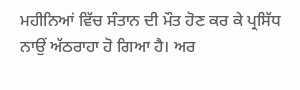ਮਹੀਨਿਆਂ ਵਿੱਚ ਸੰਤਾਨ ਦੀ ਮੌਤ ਹੋਣ ਕਰ ਕੇ ਪ੍ਰਸਿੱਧ ਨਾਉਂ ਅੱਠਰਾਹਾ ਹੋ ਗਿਆ ਹੈ। ਅਰ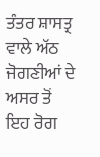ਤੰਤਰ ਸ਼ਾਸਤ੍ਰ ਵਾਲੇ ਅੱਠ ਜੋਗਣੀਆਂ ਦੇ ਅਸਰ ਤੋਂ ਇਹ ਰੋਗ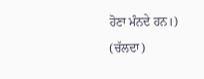ਹੋਣਾ ਮੰਨਦੇ ਹਨ।) (ਚੱਲਦਾ)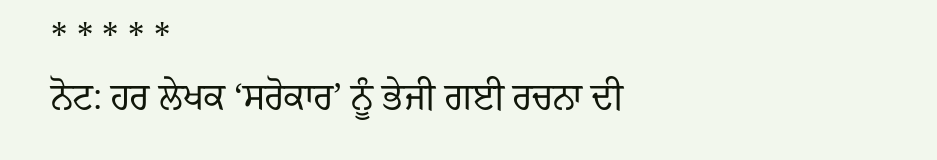* * * * *
ਨੋਟ: ਹਰ ਲੇਖਕ ‘ਸਰੋਕਾਰ’ ਨੂੰ ਭੇਜੀ ਗਈ ਰਚਨਾ ਦੀ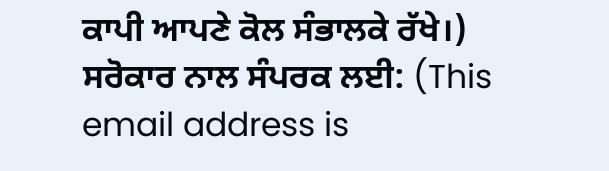ਕਾਪੀ ਆਪਣੇ ਕੋਲ ਸੰਭਾਲਕੇ ਰੱਖੇ।)
ਸਰੋਕਾਰ ਨਾਲ ਸੰਪਰਕ ਲਈ: (This email address is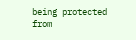being protected from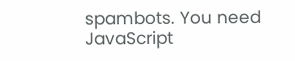spambots. You need JavaScript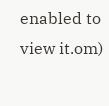enabled to view it.om)